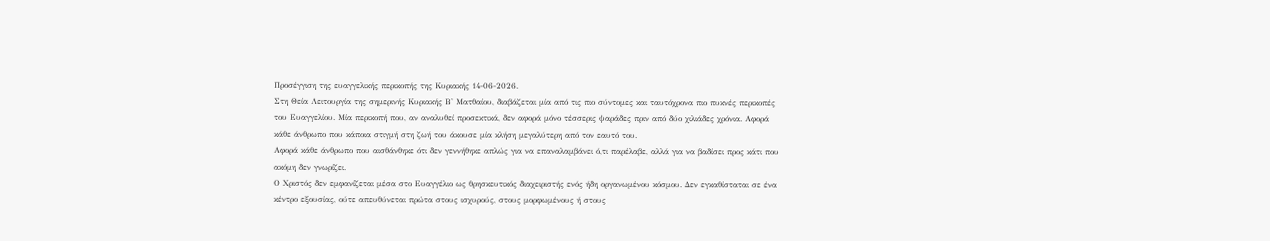Προσέγγιση της ευαγγελικής περικοπής της Κυριακής 14-06-2026.
Στη Θεία Λειτουργία της σημερινής Κυριακής Β' Ματθαίου, διαβάζεται μία από τις πιο σύντομες και ταυτόχρονα πιο πυκνές περικοπές του Ευαγγελίου. Μία περικοπή που, αν αναλυθεί προσεκτικά, δεν αφορά μόνο τέσσερις ψαράδες πριν από δύο χιλιάδες χρόνια. Αφορά κάθε άνθρωπο που κάποια στιγμή στη ζωή του άκουσε μία κλήση μεγαλύτερη από τον εαυτό του.
Αφορά κάθε άνθρωπο που αισθάνθηκε ότι δεν γεννήθηκε απλώς για να επαναλαμβάνει ό,τι παρέλαβε, αλλά για να βαδίσει προς κάτι που ακόμη δεν γνωρίζει.
Ο Χριστός δεν εμφανίζεται μέσα στο Ευαγγέλιο ως θρησκευτικός διαχειριστής ενός ήδη οργανωμένου κόσμου. Δεν εγκαθίσταται σε ένα κέντρο εξουσίας, ούτε απευθύνεται πρώτα στους ισχυρούς, στους μορφωμένους ή στους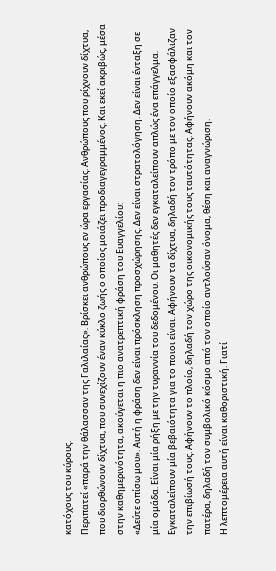κατόχους του κύρους.
Περιπατεί «παρά την θάλασσαν της Γαλιλαίας». Βρίσκει ανθρώπους εν ώρα εργασίας. Ανθρώπους που ρίχνουν δίχτυα, που διορθώνουν δίχτυα, που συνεχίζουν έναν κύκλο ζωής ο οποίος μοιάζει προδιαγεγραμμένος. Και εκεί ακριβώς, μέσα στην καθημερινότητα, ακούγεται η πιο ανατρεπτική φράση του Ευαγγελίου:
«Δεύτε οπίσω μου». Αυτή η φράση δεν είναι πρόσκληση προσχώρησης. Δεν είναι στρατολόγηση. Δεν είναι ένταξη σε μία ομάδα. Είναι μία ρήξη με την τυραννία του δεδομένου. Οι μαθητές δεν εγκαταλείπουν απλώς ένα επάγγελμα. Εγκαταλείπουν μία βεβαιότητα για το ποιοι είναι. Αφήνουν τα δίχτυα, δηλαδή τον τρόπο με τον οποίο εξασφάλιζαν την επιβίωσή τους. Αφήνουν το πλοίο, δηλαδή τον χώρο της οικονομικής τους ταυτότητας. Αφήνουν ακόμη και τον πατέρα, δηλαδή τον συμβολικό κόσμο από τον οποίο αντλούσαν όνομα, θέση και αναγνώριση.
Η λεπτομέρεια αυτή είναι καθοριστική. Γιατί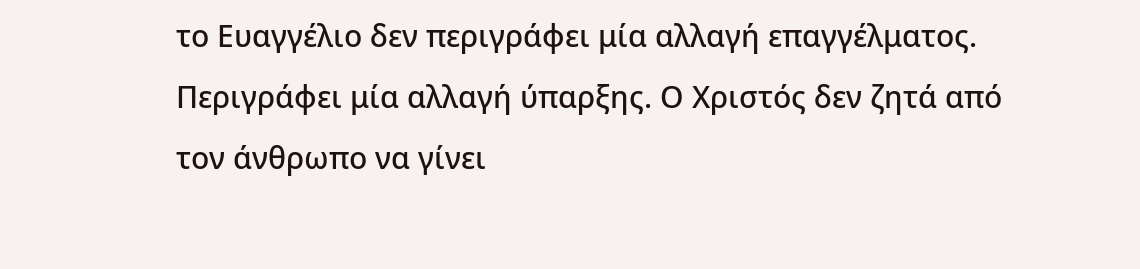το Ευαγγέλιο δεν περιγράφει μία αλλαγή επαγγέλματος. Περιγράφει μία αλλαγή ύπαρξης. Ο Χριστός δεν ζητά από τον άνθρωπο να γίνει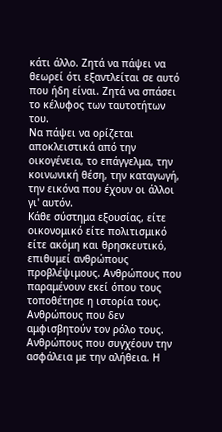κάτι άλλο. Ζητά να πάψει να θεωρεί ότι εξαντλείται σε αυτό που ήδη είναι. Ζητά να σπάσει το κέλυφος των ταυτοτήτων του.
Να πάψει να ορίζεται αποκλειστικά από την οικογένεια, το επάγγελμα, την κοινωνική θέση, την καταγωγή, την εικόνα που έχουν οι άλλοι γι' αυτόν.
Κάθε σύστημα εξουσίας, είτε οικονομικό είτε πολιτισμικό είτε ακόμη και θρησκευτικό, επιθυμεί ανθρώπους προβλέψιμους. Ανθρώπους που παραμένουν εκεί όπου τους τοποθέτησε η ιστορία τους. Ανθρώπους που δεν αμφισβητούν τον ρόλο τους. Ανθρώπους που συγχέουν την ασφάλεια με την αλήθεια. Η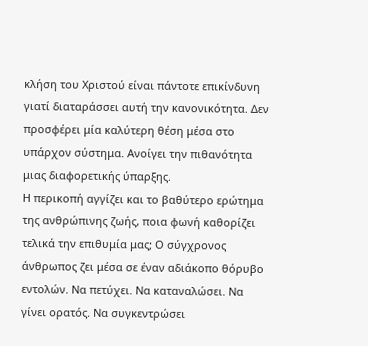κλήση του Χριστού είναι πάντοτε επικίνδυνη γιατί διαταράσσει αυτή την κανονικότητα. Δεν προσφέρει μία καλύτερη θέση μέσα στο υπάρχον σύστημα. Ανοίγει την πιθανότητα μιας διαφορετικής ύπαρξης.
Η περικοπή αγγίζει και το βαθύτερο ερώτημα της ανθρώπινης ζωής, ποια φωνή καθορίζει τελικά την επιθυμία μας; Ο σύγχρονος άνθρωπος ζει μέσα σε έναν αδιάκοπο θόρυβο εντολών. Να πετύχει. Να καταναλώσει. Να γίνει ορατός. Να συγκεντρώσει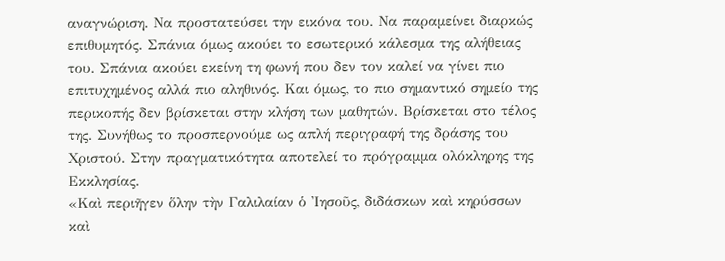αναγνώριση. Να προστατεύσει την εικόνα του. Να παραμείνει διαρκώς επιθυμητός. Σπάνια όμως ακούει το εσωτερικό κάλεσμα της αλήθειας του. Σπάνια ακούει εκείνη τη φωνή που δεν τον καλεί να γίνει πιο επιτυχημένος αλλά πιο αληθινός. Και όμως, το πιο σημαντικό σημείο της περικοπής δεν βρίσκεται στην κλήση των μαθητών. Βρίσκεται στο τέλος της. Συνήθως το προσπερνούμε ως απλή περιγραφή της δράσης του Χριστού. Στην πραγματικότητα αποτελεί το πρόγραμμα ολόκληρης της Εκκλησίας.
«Καὶ περιῆγεν ὅλην τὴν Γαλιλαίαν ὁ Ἰησοῦς, διδάσκων καὶ κηρύσσων καὶ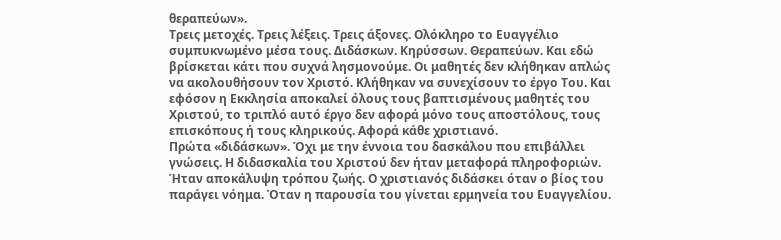θεραπεύων».
Τρεις μετοχές. Τρεις λέξεις. Τρεις άξονες. Ολόκληρο το Ευαγγέλιο συμπυκνωμένο μέσα τους. Διδάσκων. Κηρύσσων. Θεραπεύων. Και εδώ βρίσκεται κάτι που συχνά λησμονούμε. Οι μαθητές δεν κλήθηκαν απλώς να ακολουθήσουν τον Χριστό. Κλήθηκαν να συνεχίσουν το έργο Του. Και εφόσον η Εκκλησία αποκαλεί όλους τους βαπτισμένους μαθητές του Χριστού, το τριπλό αυτό έργο δεν αφορά μόνο τους αποστόλους, τους επισκόπους ή τους κληρικούς. Αφορά κάθε χριστιανό.
Πρώτα «διδάσκων». Όχι με την έννοια του δασκάλου που επιβάλλει γνώσεις. Η διδασκαλία του Χριστού δεν ήταν μεταφορά πληροφοριών. Ήταν αποκάλυψη τρόπου ζωής. Ο χριστιανός διδάσκει όταν ο βίος του παράγει νόημα. Όταν η παρουσία του γίνεται ερμηνεία του Ευαγγελίου.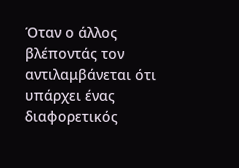Όταν ο άλλος βλέποντάς τον αντιλαμβάνεται ότι υπάρχει ένας διαφορετικός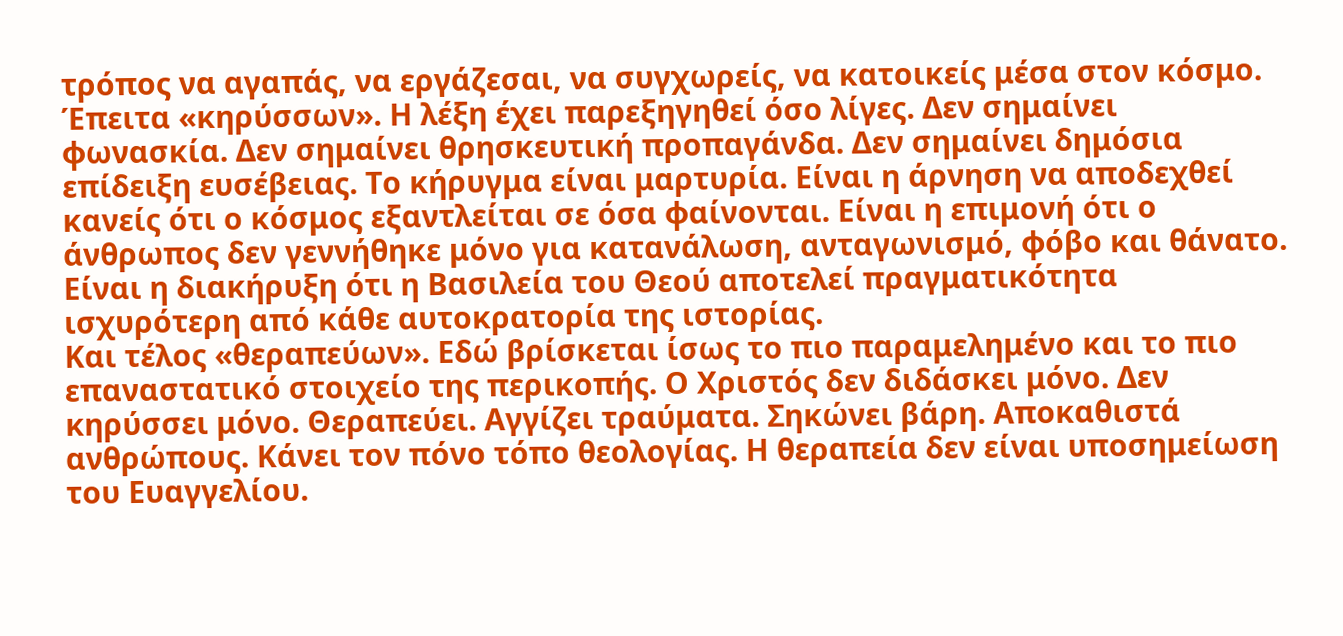τρόπος να αγαπάς, να εργάζεσαι, να συγχωρείς, να κατοικείς μέσα στον κόσμο.
Έπειτα «κηρύσσων». Η λέξη έχει παρεξηγηθεί όσο λίγες. Δεν σημαίνει φωνασκία. Δεν σημαίνει θρησκευτική προπαγάνδα. Δεν σημαίνει δημόσια επίδειξη ευσέβειας. Το κήρυγμα είναι μαρτυρία. Είναι η άρνηση να αποδεχθεί κανείς ότι ο κόσμος εξαντλείται σε όσα φαίνονται. Είναι η επιμονή ότι ο άνθρωπος δεν γεννήθηκε μόνο για κατανάλωση, ανταγωνισμό, φόβο και θάνατο. Είναι η διακήρυξη ότι η Βασιλεία του Θεού αποτελεί πραγματικότητα ισχυρότερη από κάθε αυτοκρατορία της ιστορίας.
Και τέλος «θεραπεύων». Εδώ βρίσκεται ίσως το πιο παραμελημένο και το πιο επαναστατικό στοιχείο της περικοπής. Ο Χριστός δεν διδάσκει μόνο. Δεν κηρύσσει μόνο. Θεραπεύει. Αγγίζει τραύματα. Σηκώνει βάρη. Αποκαθιστά ανθρώπους. Κάνει τον πόνο τόπο θεολογίας. Η θεραπεία δεν είναι υποσημείωση του Ευαγγελίου.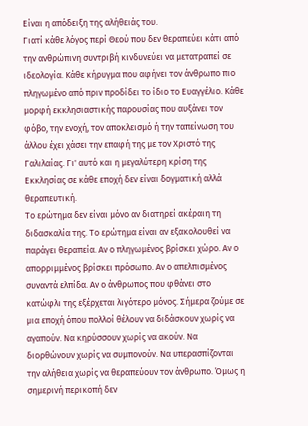Είναι η απόδειξη της αλήθειάς του.
Γιατί κάθε λόγος περί Θεού που δεν θεραπεύει κάτι από την ανθρώπινη συντριβή κινδυνεύει να μετατραπεί σε ιδεολογία. Κάθε κήρυγμα που αφήνει τον άνθρωπο πιο πληγωμένο από πριν προδίδει το ίδιο το Ευαγγέλιο. Κάθε μορφή εκκλησιαστικής παρουσίας που αυξάνει τον φόβο, την ενοχή, τον αποκλεισμό ή την ταπείνωση του άλλου έχει χάσει την επαφή της με τον Χριστό της Γαλιλαίας. Γι' αυτό και η μεγαλύτερη κρίση της Εκκλησίας σε κάθε εποχή δεν είναι δογματική αλλά θεραπευτική.
Το ερώτημα δεν είναι μόνο αν διατηρεί ακέραιη τη διδασκαλία της. Το ερώτημα είναι αν εξακολουθεί να παράγει θεραπεία. Αν ο πληγωμένος βρίσκει χώρο. Αν ο απορριμμένος βρίσκει πρόσωπο. Αν ο απελπισμένος συναντά ελπίδα. Αν ο άνθρωπος που φθάνει στο κατώφλι της εξέρχεται λιγότερο μόνος. Σήμερα ζούμε σε μια εποχή όπου πολλοί θέλουν να διδάσκουν χωρίς να αγαπούν. Να κηρύσσουν χωρίς να ακούν. Να διορθώνουν χωρίς να συμπονούν. Να υπερασπίζονται την αλήθεια χωρίς να θεραπεύουν τον άνθρωπο. Όμως η σημερινή περικοπή δεν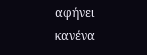αφήνει κανένα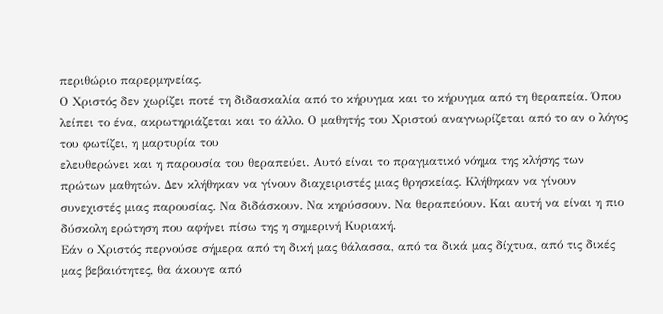περιθώριο παρερμηνείας.
Ο Χριστός δεν χωρίζει ποτέ τη διδασκαλία από το κήρυγμα και το κήρυγμα από τη θεραπεία. Όπου λείπει το ένα, ακρωτηριάζεται και το άλλο. Ο μαθητής του Χριστού αναγνωρίζεται από το αν ο λόγος του φωτίζει, η μαρτυρία του
ελευθερώνει και η παρουσία του θεραπεύει. Αυτό είναι το πραγματικό νόημα της κλήσης των πρώτων μαθητών. Δεν κλήθηκαν να γίνουν διαχειριστές μιας θρησκείας. Κλήθηκαν να γίνουν συνεχιστές μιας παρουσίας. Να διδάσκουν. Να κηρύσσουν. Να θεραπεύουν. Και αυτή να είναι η πιο δύσκολη ερώτηση που αφήνει πίσω της η σημερινή Κυριακή.
Εάν ο Χριστός περνούσε σήμερα από τη δική μας θάλασσα, από τα δικά μας δίχτυα, από τις δικές μας βεβαιότητες, θα άκουγε από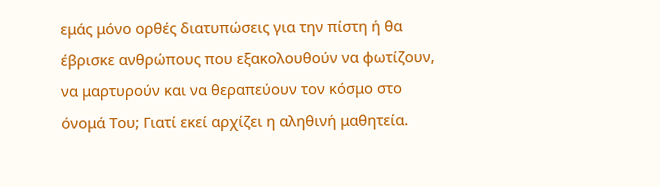εμάς μόνο ορθές διατυπώσεις για την πίστη ή θα έβρισκε ανθρώπους που εξακολουθούν να φωτίζουν, να μαρτυρούν και να θεραπεύουν τον κόσμο στο όνομά Του; Γιατί εκεί αρχίζει η αληθινή μαθητεία.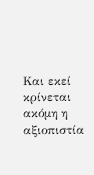Και εκεί κρίνεται ακόμη η αξιοπιστία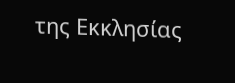της Εκκλησίας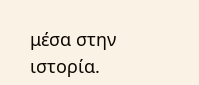μέσα στην ιστορία.